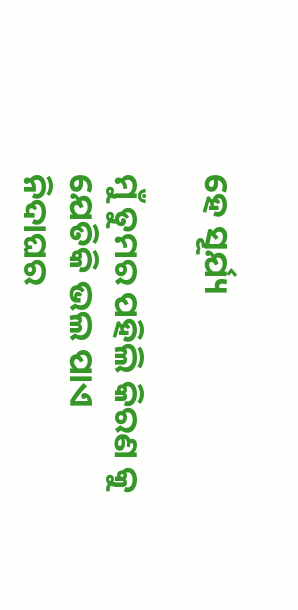ହେ ସୂର୍ଯ୍ୟ

ମୁଁ ତୁମର ପହିଲି କିରଣ କୁ
ଯେତିକି ଭଲ ପାଏ
ନିଦାଘର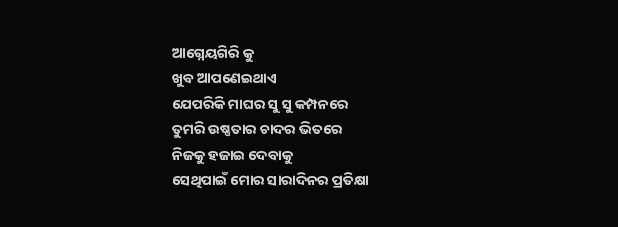ଆଗ୍ନେୟଗିରି କୁ
ଖୁବ ଆପଣେଇଥାଏ
ଯେପରିକି ମାଘର ସୁ ସୁ କମ୍ପନରେ
ତୁମରି ଉଷ୍ଣତାର ଚାଦର ଭିତରେ
ନିଜକୁ ହଜାଇ ଦେବାକୁ
ସେଥିପାଇଁ ମୋର ସାରାଦିନର ପ୍ରତିକ୍ଷା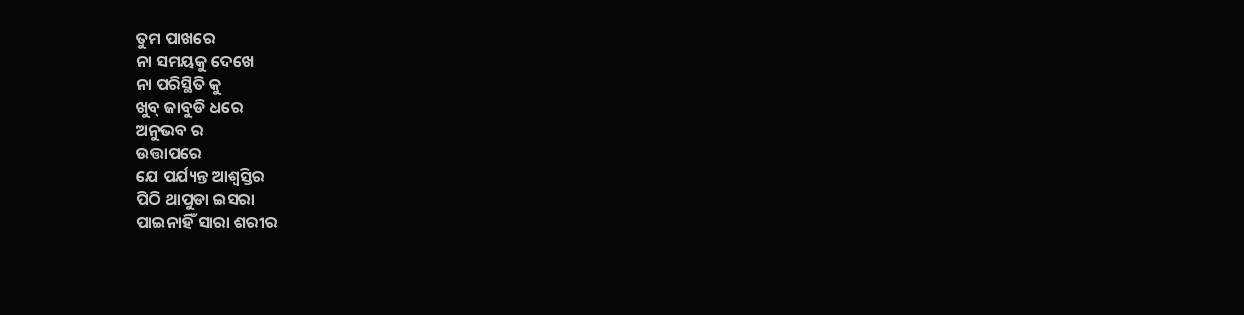ତୁମ ପାଖରେ
ନା ସମୟକୁ ଦେଖେ
ନା ପରିସ୍ଥିତି କୁ
ଖୁବ୍ ଜାବୁଡି ଧରେ
ଅନୁଭବ ର
ଉତ୍ତାପରେ
ଯେ ପର୍ଯ୍ୟନ୍ତ ଆଶ୍ୱସ୍ତିର
ପିଠି ଥାପୁଡା ଇସରା
ପାଇନାହିଁ ସାରା ଶରୀର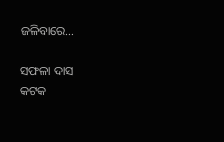ଜଳିବାରେ…

ସଫଳା ଦାସ
କଟକ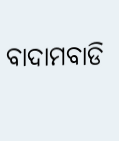ବାଦାମବାଡି